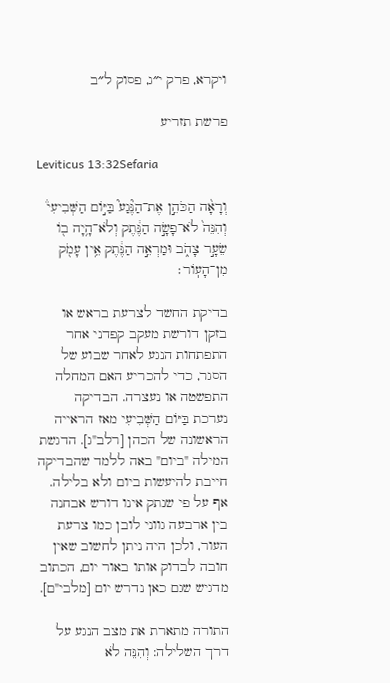ויקרא, פרק י״ג, פסוק ל״ב

פרשת תזריע

Leviticus 13:32Sefaria

וְרָאָ֨ה הַכֹּהֵ֣ן אֶת־הַנֶּ֘גַע֮ בַּיּ֣וֹם הַשְּׁבִיעִי֒ וְהִנֵּה֙ לֹא־פָשָׂ֣ה הַנֶּ֔תֶק וְלֹא־הָ֥יָה ב֖וֹ שֵׂעָ֣ר צָהֹ֑ב וּמַרְאֵ֣ה הַנֶּ֔תֶק אֵ֥ין עָמֹ֖ק מִן־הָעֽוֹר׃

בדיקת החשד לצרעת בראש או בזקן דורשת מעקב קפדני אחר התפתחות הנגע לאחר שבוע של הסגר, כדי להכריע האם המחלה התפשטה או נעצרה. הבדיקה נערכת בַּיּוֹם הַשְּׁבִיעִי מאז הראייה הראשונה של הכהן [רלב"ג]. הדגשת המילה "ביום" באה ללמד שהבדיקה חייבת להיעשות ביום ולא בלילה. אף על פי שנתק אינו דורש אבחנה בין ארבעה גווני לובן כמו צרעת העור, ולכן היה ניתן לחשוב שאין חובה לבדוק אותו באור יום, הכתוב מדגיש שגם כאן נדרש יום [מלבי"ם].

התורה מתארת את מצב הנגע על דרך השלילה: וְהִנֵּה לֹא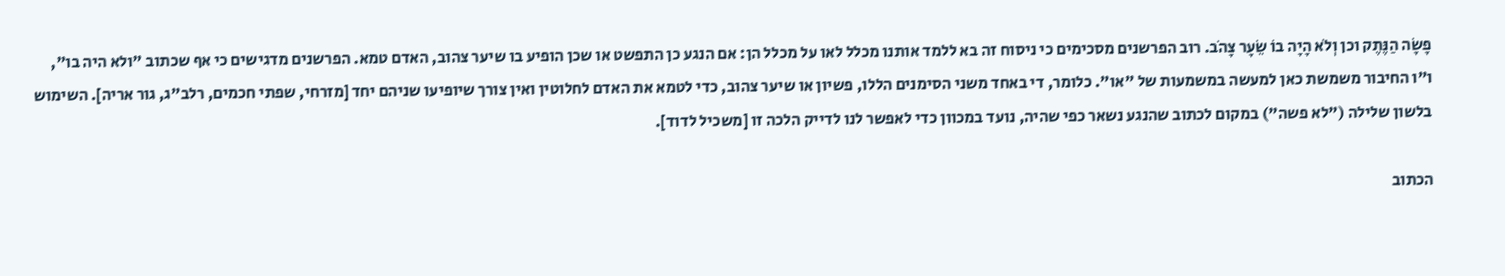פָשָׂה הַנֶּתֶק וכן וְלֹא הָיָה בוֹ שֵׂעָר צָהֹב. רוב הפרשנים מסכימים כי ניסוח זה בא ללמד אותנו מכלל לאו על מכלל הן: אם הנגע כן התפשט או שכן הופיע בו שיער צהוב, האדם טמא. הפרשנים מדגישים כי אף שכתוב "ולא היה בו", ו"ו החיבור משמשת כאן למעשה במשמעות של "או". כלומר, די באחד משני הסימנים הללו, פשיון או שיער צהוב, כדי לטמא את האדם לחלוטין ואין צורך שיופיעו שניהם יחד [מזרחי, שפתי חכמים, רלב"ג, גור אריה]. השימוש בלשון שלילה ("לא פשה") במקום לכתוב שהנגע נשאר כפי שהיה, נועד במכוון כדי לאפשר לנו לדייק הלכה זו [משכיל לדוד].

הכתוב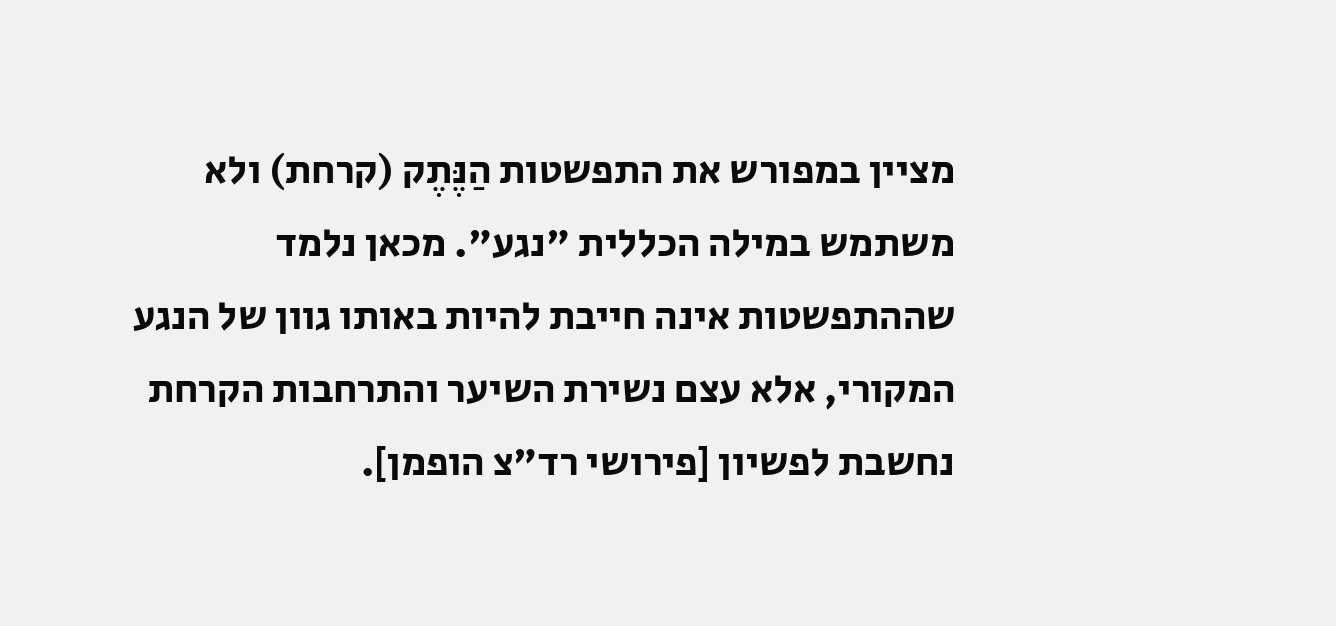מציין במפורש את התפשטות הַנֶּתֶק (קרחת) ולא משתמש במילה הכללית "נגע". מכאן נלמד שההתפשטות אינה חייבת להיות באותו גוון של הנגע המקורי, אלא עצם נשירת השיער והתרחבות הקרחת נחשבת לפשיון [פירושי רד"צ הופמן].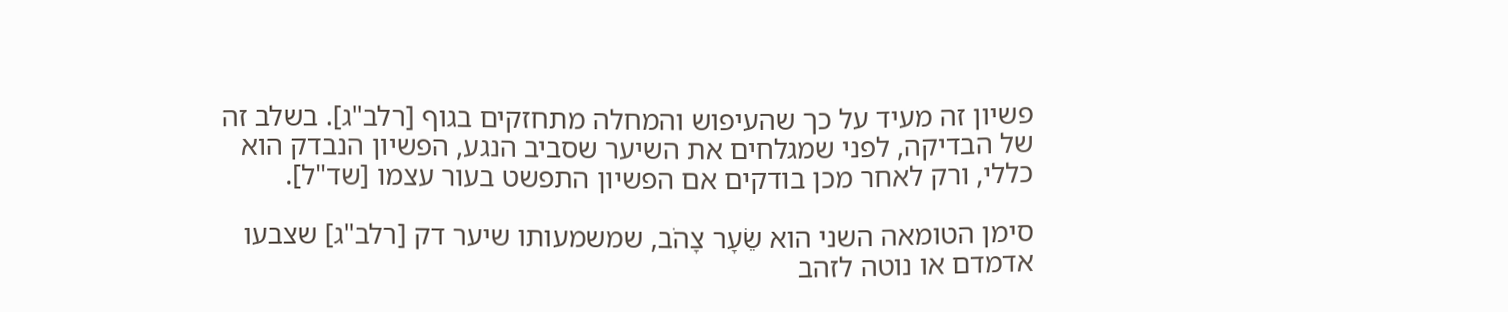פשיון זה מעיד על כך שהעיפוש והמחלה מתחזקים בגוף [רלב"ג]. בשלב זה של הבדיקה, לפני שמגלחים את השיער שסביב הנגע, הפשיון הנבדק הוא כללי, ורק לאחר מכן בודקים אם הפשיון התפשט בעור עצמו [שד"ל].

סימן הטומאה השני הוא שֵׂעָר צָהֹב, שמשמעותו שיער דק [רלב"ג] שצבעו אדמדם או נוטה לזהב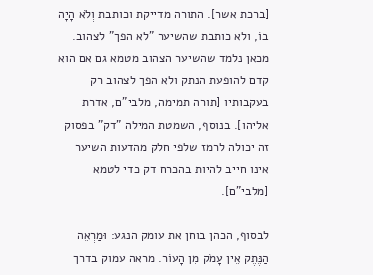[ברכת אשר]. התורה מדייקת וכותבת וְלֹא הָיָה בוֹ, ולא כותבת שהשיער "לא הפך" לצהוב. מכאן נלמד שהשיער הצהוב מטמא גם אם הוא קדם להופעת הנתק ולא הפך לצהוב רק בעקבותיו [תורה תמימה, מלבי"ם, אדרת אליהו]. בנוסף, השמטת המילה "דק" בפסוק זה יכולה לרמז שלפי חלק מהדעות השיער אינו חייב להיות בהכרח דק כדי לטמא [מלבי"ם].

לבסוף, הכהן בוחן את עומק הנגע: וּמַרְאֵה הַנֶּתֶק אֵין עָמֹק מִן הָעוֹר. מראה עמוק בדרך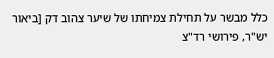כלל מבשר על תחילת צמיחתו של שיער צהוב דק [ביאור יש"ר, פירושי רד"צ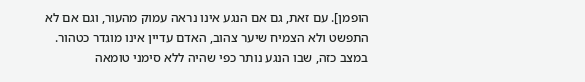הופמן]. עם זאת, גם אם הנגע אינו נראה עמוק מהעור, וגם אם לא התפשט ולא הצמיח שיער צהוב, האדם עדיין אינו מוגדר כטהור. במצב כזה, שבו הנגע נותר כפי שהיה ללא סימני טומאה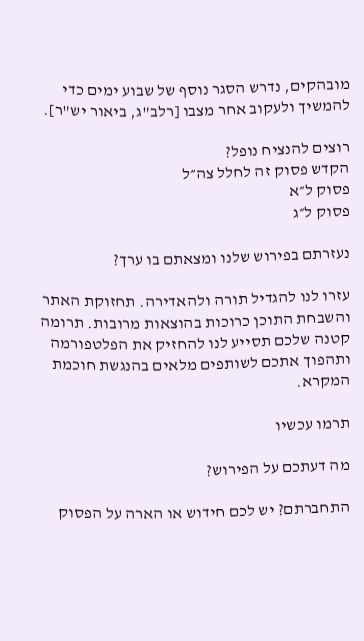מובהקים, נדרש הסגר נוסף של שבוע ימים כדי להמשיך ולעקוב אחר מצבו [רלב"ג, ביאור יש"ר].

רוצים להנציח נופל?
הקדש פסוק זה לחלל צה״ל
פסוק ל״א
פסוק ל״ג

נעזרתם בפירוש שלנו ומצאתם בו ערך?

עזרו לנו להגדיל תורה ולהאדירה. תחזוקת האתר והשבחת התוכן כרוכות בהוצאות מרובות. תרומה קטנה שלכם תסייע לנו להחזיק את הפלטפורמה ותהפוך אתכם לשותפים מלאים בהנגשת חוכמת המקרא.

תרמו עכשיו

מה דעתכם על הפירוש?

התחברתם? יש לכם חידוש או הארה על הפסוק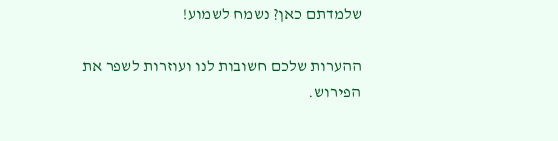שלמדתם כאן? נשמח לשמוע!

ההערות שלכם חשובות לנו ועוזרות לשפר את הפירוש.